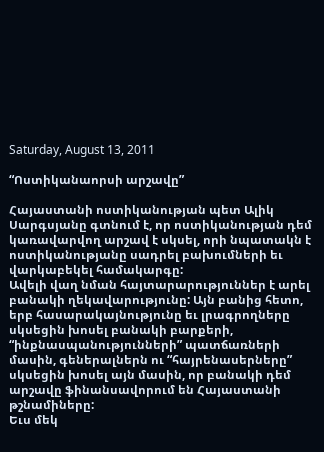Saturday, August 13, 2011

“Ոստիկանաորսի արշավը”

Հայաստանի ոստիկանության պետ Ալիկ Սարգսյանը գտնում է, որ ոստիկանության դեմ կառավարվող արշավ է սկսել, որի նպատակն է ոստիկանությանը սադրել բախումների եւ վարկաբեկել համակարգը:
Ավելի վաղ նման հայտարարություններ է արել բանակի ղեկավարությունը: Այն բանից հետո, երբ հասարակայնությունը եւ լրագրողները սկսեցին խոսել բանակի բարքերի, “ինքնասպանությունների” պատճառների մասին, գեներալներն ու “հայրենասերները” սկսեցին խոսել այն մասին, որ բանակի դեմ արշավը ֆինանսավորում են Հայաստանի թշնամիները:
Եւս մեկ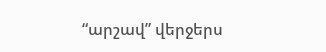“արշավ” վերջերս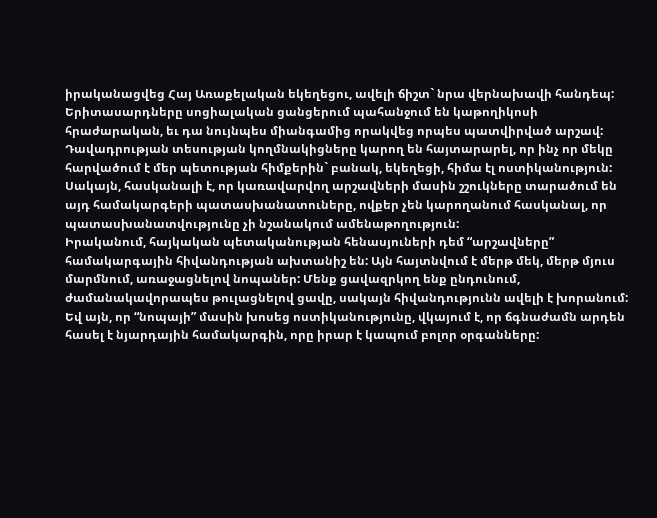իրականացվեց Հայ Առաքելական եկեղեցու, ավելի ճիշտ` նրա վերնախավի հանդեպ: Երիտասարդները սոցիալական ցանցերում պահանջում են կաթողիկոսի հրաժարական, եւ դա նույնպես միանգամից որակվեց որպես պատվիրված արշավ:
Դավադրության տեսության կողմնակիցները կարող են հայտարարել, որ ինչ որ մեկը հարվածում է մեր պետության հիմքերին` բանակ, եկեղեցի, հիմա էլ ոստիկանություն: Սակայն, հասկանալի է, որ կառավարվող արշավների մասին շշուկները տարածում են այդ համակարգերի պատասխանատուները, ովքեր չեն կարողանում հասկանալ, որ պատասխանատվությունը չի նշանակում ամենաթողություն:
Իրականում, հայկական պետականության հենասյուների դեմ “արշավները” համակարգային հիվանդության ախտանիշ են: Այն հայտնվում է մերթ մեկ, մերթ մյուս մարմնում, առաջացնելով նոպաներ: Մենք ցավազրկող ենք ընդունում, ժամանակավորապես թուլացնելով ցավը, սակայն հիվանդությունն ավելի է խորանում:
Եվ այն, որ “նոպայի” մասին խոսեց ոստիկանությունը, վկայում է, որ ճգնաժամն արդեն հասել է նյարդային համակարգին, որը իրար է կապում բոլոր օրգանները: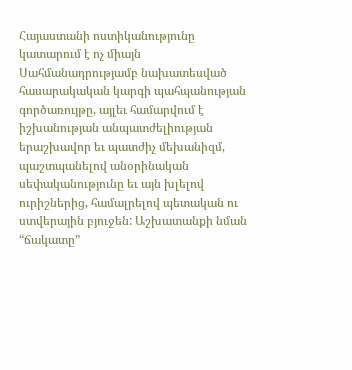Հայաստանի ոստիկանությունը կատարում է ոչ միայն Սահմանադրությամբ նախատեսված հասարակական կարգի պահպանության գործառույթը, այլեւ համարվում է իշխանության անպատժելիության երաշխավոր եւ պատժիչ մեխանիզմ, պաշտպանելով անօրինական սեփականությունը եւ այն խլելով ուրիշներից, համալրելով պետական ու ստվերային բյուջեն: Աշխատանքի նման “ճակատը”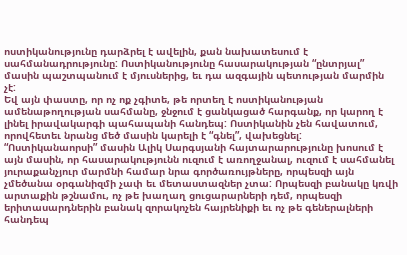ոստիկանությունը դարձրել է ավելին, քան նախատեսում է սահմանադրությունը: Ոստիկանությունը հասարակության “ընտրյալ” մասին պաշտպանում է մյուսներից, եւ դա ազգային պետության մարմին չէ:
Եվ այն փաստը, որ ոչ ոք չգիտե, թե որտեղ է ոստիկանության ամենաթողության սահմանը, ջնջում է ցանկացած հարգանք, որ կարող է լինել իրավակարգի պահապանի հանդեպ: Ոստիկանին չեն հավատում, որովհետեւ նրանց մեծ մասին կարելի է “գնել”, վախեցնել:
“Ոստիկանաորսի” մասին Ալիկ Սարգսյանի հայտարարությունը խոսում է այն մասին, որ հասարակությունն ուզում է առողջանալ, ուզում է սահմանել յուրաքանչյուր մարմնի համար նրա գործառույթները, որպեսզի այն չմեծանա օրգանիզմի չափ եւ մետաստազներ չտա: Որպեսզի բանակը կռվի արտաքին թշնամու, ոչ թե խաղաղ ցուցարարների դեմ, որպեսզի երիտասարդներին բանակ զորակոչեն հայրենիքի եւ ոչ թե գեներալների հանդեպ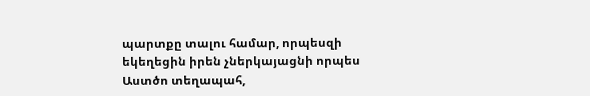պարտքը տալու համար, որպեսզի եկեղեցին իրեն չներկայացնի որպես Աստծո տեղապահ,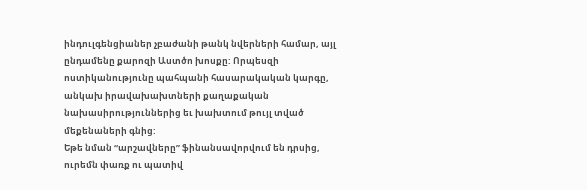ինդուլգենցիաներ չբաժանի թանկ նվերների համար, այլ ընդամենը քարոզի Աստծո խոսքը: Որպեսզի ոստիկանությունը պահպանի հասարակական կարգը, անկախ իրավախախտների քաղաքական նախասիրություններից եւ խախտում թույլ տված մեքենաների գնից:
Եթե նման “արշավները” ֆինանսավորվում են դրսից, ուրեմն փառք ու պատիվ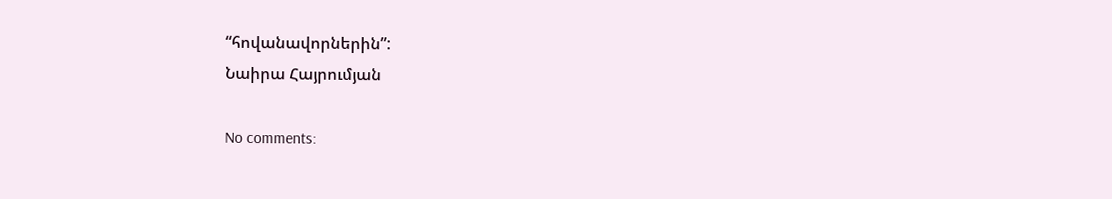“հովանավորներին”:
Նաիրա Հայրումյան

No comments: